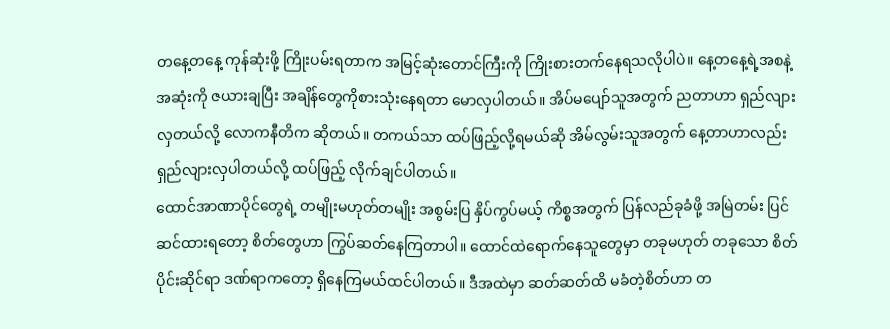တနေ့တနေ့ ကုန်ဆုံးဖို့ ကြိုးပမ်းရတာက အမြင့်ဆုံးတောင်ကြီးကို ကြိုးစားတက်နေရသလိုပါပဲ။ နေ့တနေ့ရဲ့အစနဲ့ အဆုံးကို ဇယားချပြီး အချိန်တွေကိုစားသုံးနေရတာ မောလှပါတယ်။ အိပ်မပျော်သူအတွက် ညတာဟာ ရှည်လျားလှတယ်လို့ လောကနီတိက ဆိုတယ်။ တကယ်သာ ထပ်ဖြည့်လို့ရမယ်ဆို အိမ်လွမ်းသူအတွက် နေ့တာဟာလည်း ရှည်လျားလှပါတယ်လို့ ထပ်ဖြည့် လိုက်ချင်ပါတယ်။
ထောင်အာဏာပိုင်တွေရဲ့ တမျိုးမဟုတ်တမျိုး အစွမ်းပြ နှိပ်ကွပ်မယ့် ကိစ္စအတွက် ပြန်လည်ခုခံဖို့ အမြဲတမ်း ပြင်ဆင်ထားရတော့ စိတ်တွေဟာ ကြွပ်ဆတ်နေကြတာပါ။ ထောင်ထဲရောက်နေသူတွေမှာ တခုမဟုတ် တခုသော စိတ်ပိုင်းဆိုင်ရာ ဒဏ်ရာကတော့ ရှိနေကြမယ်ထင်ပါတယ်။ ဒီအထဲမှာ ဆတ်ဆတ်ထိ မခံတဲ့စိတ်ဟာ တ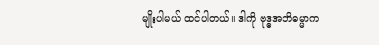မျိုးပါမယ် ထင်ပါတယ်။ ဒါကို ဗုဒ္ဓအဘိဓမ္မာက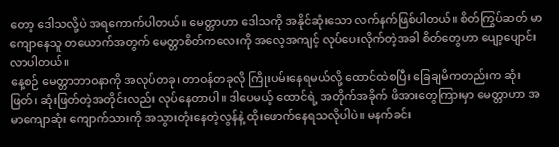တော့ ဒေါသလို့ပဲ အရကောက်ပါတယ်။ မေတ္တာဟာ ဒေါသကို အနိုင်ဆုံးသော လက်နက်ဖြစ်ပါတယ်။ စိတ်ကြွပ်ဆတ် မာကျောနေသူ တယောက်အတွက် မေတ္တာစိတ်ကလေးကို အလေ့အကျင့် လုပ်ပေးလိုက်တဲ့အခါ စိတ်တွေဟာ ပျော့ပျောင်းလာပါတယ်။
နေ့စဉ် မေတ္တာဘာဝနာကို အလုပ်တခု၊ တာဝန်တခုလို ကြိုးပမ်းနေရမယ်လို့ ထောင်ထဲစပြီး ခြေချမိကတည်းက ဆုံးဖြတ်၊ ဆုံးဖြတ်တဲ့အတိုင်းလည်း လုပ်နေတာပါ။ ဒါပေမယ့် ထောင်ရဲ့ အတိုက်အခိုက် ဖိအားတွေကြားမှာ မေတ္တာဟာ အမာကျောဆုံး ကျောက်သားကို အသွားတုံးနေတဲ့လွန်နဲ့ ထိုးဖောက်နေရသလိုပါပဲ။ မနက်ခင်း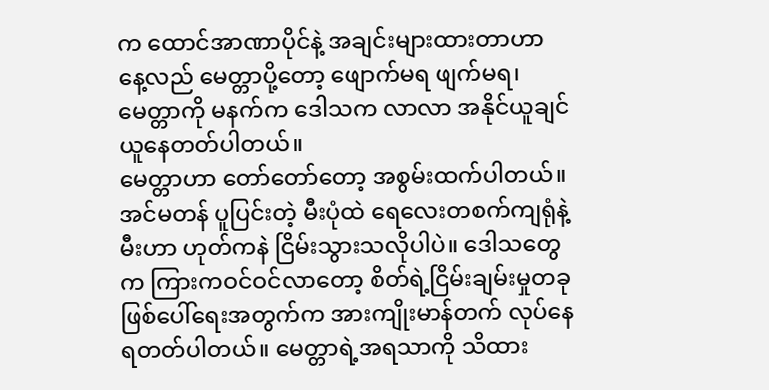က ထောင်အာဏာပိုင်နဲ့ အချင်းများထားတာဟာ နေ့လည် မေတ္တာပို့တော့ ဖျောက်မရ ဖျက်မရ၊ မေတ္တာကို မနက်က ဒေါသက လာလာ အနိုင်ယူချင်ယူနေတတ်ပါတယ်။
မေတ္တာဟာ တော်တော်တော့ အစွမ်းထက်ပါတယ်။ အင်မတန် ပူပြင်းတဲ့ မီးပုံထဲ ရေလေးတစက်ကျရုံနဲ့ မီးဟာ ဟုတ်ကနဲ ငြိမ်းသွားသလိုပါပဲ။ ဒေါသတွေက ကြားကဝင်ဝင်လာတော့ စိတ်ရဲ့ငြိမ်းချမ်းမှုတခု ဖြစ်ပေါ်ရေးအတွက်က အားကျိုးမာန်တက် လုပ်နေရတတ်ပါတယ်။ မေတ္တာရဲ့အရသာကို သိထား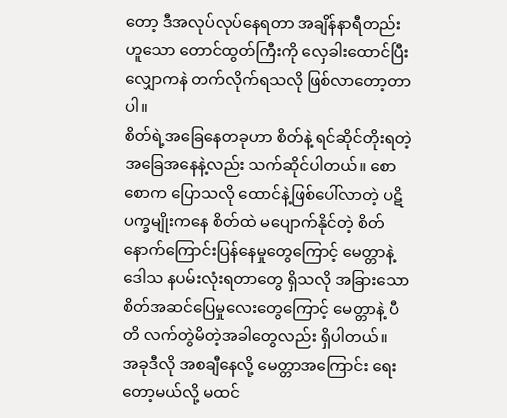တော့ ဒီအလုပ်လုပ်နေရတာ အချိန်နာရီတည်းဟူသော တောင်ထွတ်ကြီးကို လှေခါးထောင်ပြီး လျှောကနဲ တက်လိုက်ရသလို ဖြစ်လာတော့တာပါ။
စိတ်ရဲ့အခြေနေတခုဟာ စိတ်နဲ့ ရင်ဆိုင်တိုးရတဲ့ အခြေအနေနဲ့လည်း သက်ဆိုင်ပါတယ်။ စောစောက ပြောသလို ထောင်နဲ့ဖြစ်ပေါ်လာတဲ့ ပဋိပက္ခမျိုးကနေ စိတ်ထဲ မပျောက်နိုင်တဲ့ စိတ်နောက်ကြောင်းပြန်နေမှုတွေကြောင့် မေတ္တာနဲ့ ဒေါသ နပမ်းလုံးရတာတွေ ရှိသလို အခြားသော စိတ်အဆင်ပြေမှုလေးတွေကြောင့် မေတ္တာနဲ့ ပီတိ လက်တွဲမိတဲ့အခါတွေလည်း ရှိပါတယ်။
အခုဒီလို အစချီနေလို့ မေတ္တာအကြောင်း ရေးတော့မယ်လို့ မထင်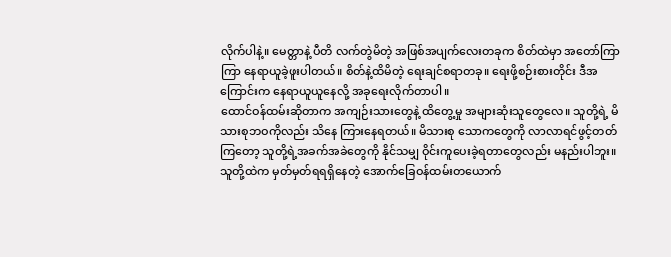လိုက်ပါနဲ့။ မေတ္တာနဲ့ ပီတိ လက်တွဲမိတဲ့ အဖြစ်အပျက်လေးတခုက စိတ်ထဲမှာ အတော်ကြာကြာ နေရာယူခဲ့ဖူးပါတယ်။ စိတ်နဲ့ထိမိတဲ့ ရေးချင်စရာတခု။ ရေးဖို့စဉ်းစားတိုင်း ဒီအကြောင်းက နေရာယူယူနေလို့ အခုရေးလိုက်တာပါ။
ထောင်ဝန်ထမ်းဆိုတာက အကျဉ်းသားတွေနဲ့ ထိတွေ့မှု အများဆုံးသူတွေလေ။ သူတို့ရဲ့ မိသားစုဘဝကိုလည်း သိနေ ကြားနေရတယ်။ မိသားစု သောကတွေကို လာလာရင်ဖွင့်တတ်ကြတော့ သူတို့ရဲ့အခက်အခဲတွေကို နိုင်သမျှ ဝိုင်းကူပေးခဲ့ရတာတွေလည်း မနည်းပါဘူး။ သူတို့ထဲက မှတ်မှတ်ရရရှိနေတဲ့ အောက်ခြေဝန်ထမ်းတယောက်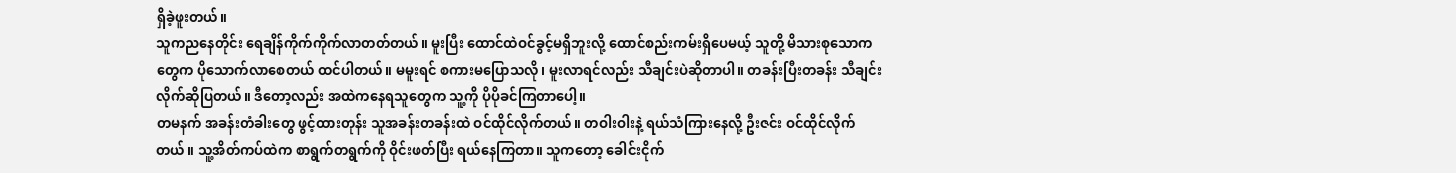ရှိခဲ့ဖူးတယ်။
သူကညနေတိုင်း ရေချိန်ကိုက်ကိုက်လာတတ်တယ်။ မူးပြီး ထောင်ထဲဝင်ခွင့်မရှိဘူးလို့ ထောင်စည်းကမ်းရှိပေမယ့် သူတို့ မိသားစုသောကတွေက ပိုသောက်လာစေတယ် ထင်ပါတယ်။ မမူးရင် စကားမပြောသလို၊ မူးလာရင်လည်း သီချင်းပဲဆိုတာပါ။ တခန်းပြီးတခန်း သီချင်းလိုက်ဆိုပြတယ်။ ဒီတော့လည်း အထဲကနေရသူတွေက သူ့ကို ပိုပိုခင်ကြတာပေါ့။
တမနက် အခန်းတံခါးတွေ ဖွင့်ထားတုန်း သူအခန်းတခန်းထဲ ဝင်ထိုင်လိုက်တယ်။ တဝါးဝါးနဲ့ ရယ်သံကြားနေလို့ ဦးဇင်း ဝင်ထိုင်လိုက်တယ်။ သူ့အိတ်ကပ်ထဲက စာရွက်တရွက်ကို ဝိုင်းဖတ်ပြီး ရယ်နေကြတာ။ သူကတော့ ခေါင်းငိုက်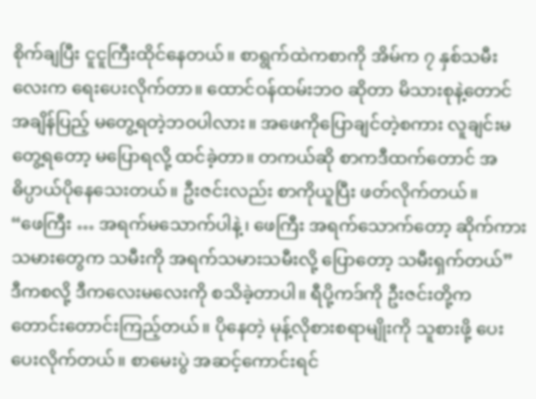စိုက်ချပြီး ငူငူကြီးထိုင်နေတယ်။ စာရွက်ထဲကစာကို အိမ်က ၇ နှစ်သမီးလေးက ရေးပေးလိုက်တာ။ ထောင်ဝန်ထမ်းဘဝ ဆိုတာ မိသားစုနဲ့တောင် အချိန်ပြည့် မတွေ့ရတဲ့ဘဝပါလား။ အဖေကိုပြောချင်တဲ့စကား လူချင်းမတွေ့ရတော့ မပြောရလို့ ထင်ခဲ့တာ။ တကယ်ဆို စာကဒီထက်တောင် အဓိပ္ပာယ်ပိုနေသေးတယ်။ ဦးဇင်းလည်း စာကိုယူပြီး ဖတ်လိုက်တယ်။
“ဖေကြီး … အရက်မသောက်ပါနဲ့၊ ဖေကြီး အရက်သောက်တော့ ဆိုက်ကားသမားတွေက သမီးကို အရက်သမားသမီးလို့ ပြောတော့ သမီးရှက်တယ်”
ဒီကစလို့ ဒီကလေးမလေးကို စသိခဲ့တာပါ။ ရီပို့ကဒ်ကို ဦးဇင်းတို့က တောင်းတောင်းကြည့်တယ်။ ပိုနေတဲ့ မုန့်လိုစားစရာမျိုးကို သူစားဖို့ ပေးပေးလိုက်တယ်။ စာမေးပွဲ အဆင့်ကောင်းရင်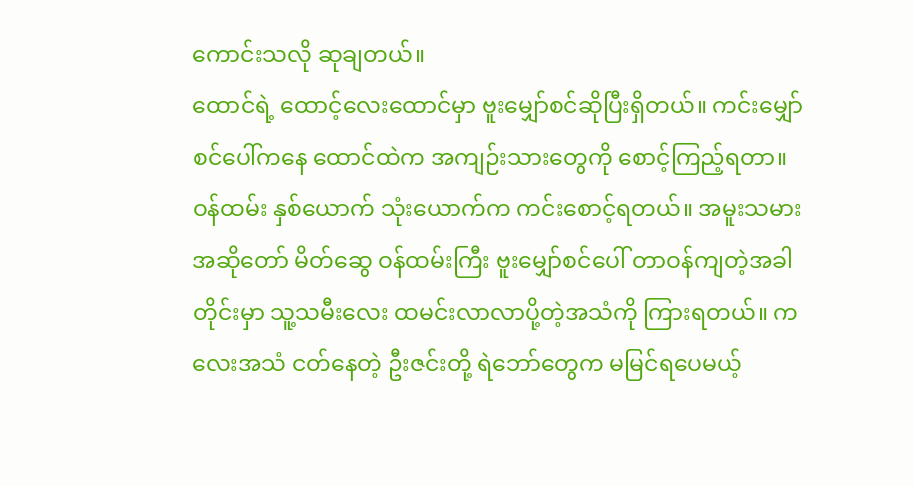ကောင်းသလို ဆုချတယ်။
ထောင်ရဲ့ ထောင့်လေးထောင်မှာ ဗူးမျှော်စင်ဆိုပြီးရှိတယ်။ ကင်းမျှော်စင်ပေါ်ကနေ ထောင်ထဲက အကျဉ်းသားတွေကို စောင့်ကြည့်ရတာ။ ဝန်ထမ်း နှစ်ယောက် သုံးယောက်က ကင်းစောင့်ရတယ်။ အမူးသမား အဆိုတော် မိတ်ဆွေ ဝန်ထမ်းကြီး ဗူးမျှော်စင်ပေါ် တာဝန်ကျတဲ့အခါတိုင်းမှာ သူ့သမီးလေး ထမင်းလာလာပို့တဲ့အသံကို ကြားရတယ်။ ကလေးအသံ ငတ်နေတဲ့ ဦးဇင်းတို့ ရဲဘော်တွေက မမြင်ရပေမယ့်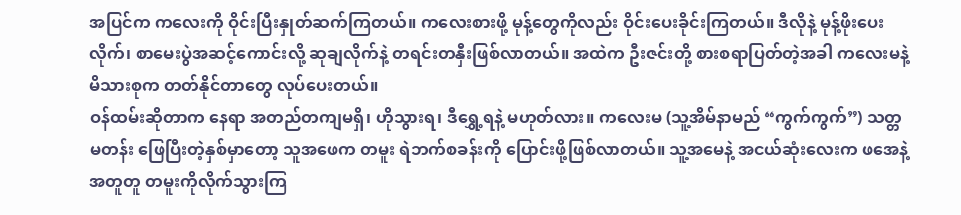အပြင်က ကလေးကို ဝိုင်းပြီးနှုတ်ဆက်ကြတယ်။ ကလေးစားဖို့ မုန့်တွေကိုလည်း ဝိုင်းပေးခိုင်းကြတယ်။ ဒီလိုနဲ့ မုန့်ဖိုးပေးလိုက်၊ စာမေးပွဲအဆင့်ကောင်းလို့ ဆုချလိုက်နဲ့ တရင်းတနှီးဖြစ်လာတယ်။ အထဲက ဦးဇင်းတို့ စားစရာပြတ်တဲ့အခါ ကလေးမနဲ့ မိသားစုက တတ်နိုင်တာတွေ လုပ်ပေးတယ်။
ဝန်ထမ်းဆိုတာက နေရာ အတည်တကျမရှိ၊ ဟိုသွားရ၊ ဒီရွှေ့ရနဲ့ မဟုတ်လား။ ကလေးမ (သူ့အိမ်နာမည် “ကွက်ကွက်”) သတ္တမတန်း ဖြေပြီးတဲ့နှစ်မှာတော့ သူအဖေက တမူး ရဲဘက်စခန်းကို ပြောင်းဖို့ဖြစ်လာတယ်။ သူ့အမေနဲ့ အငယ်ဆုံးလေးက ဖအေနဲ့အတူတူ တမူးကိုလိုက်သွားကြ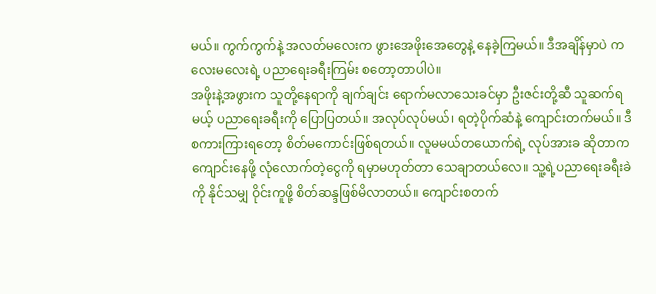မယ်။ ကွက်ကွက်နဲ့ အလတ်မလေးက ဖွားအေဖိုးအေတွေနဲ့ နေခဲ့ကြမယ်။ ဒီအချိန်မှာပဲ ကလေးမလေးရဲ့ ပညာရေးခရီးကြမ်း စတော့တာပါပဲ။
အဖိုးနဲ့အဖွားက သူတို့နေရာကို ချက်ချင်း ရောက်မလာသေးခင်မှာ ဦးဇင်းတို့ဆီ သူဆက်ရမယ့် ပညာရေးခရီးကို ပြောပြတယ်။ အလုပ်လုပ်မယ်၊ ရတဲ့ပိုက်ဆံနဲ့ ကျောင်းတက်မယ်။ ဒီစကားကြားရတော့ စိတ်မကောင်းဖြစ်ရတယ်။ လူမမယ်တယောက်ရဲ့ လုပ်အားခ ဆိုတာက ကျောင်းနေဖို့ လုံလောက်တဲ့ငွေကို ရမှာမဟုတ်တာ သေချာတယ်လေ။ သူ့ရဲ့ပညာရေးခရီးခဲကို နိုင်သမျှ ဝိုင်းကူဖို့ စိတ်ဆန္ဒဖြစ်မိလာတယ်။ ကျောင်းစတက်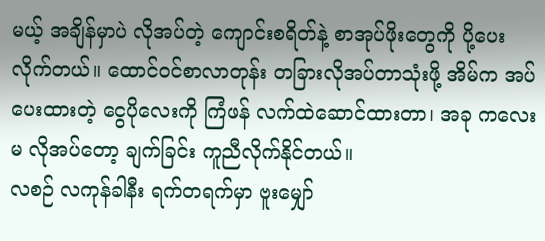မယ့် အချိန်မှာပဲ လိုအပ်တဲ့ ကျောင်းစရိတ်နဲ့ စာအုပ်ဖိုးတွေကို ပို့ပေးလိုက်တယ်။ ထောင်ဝင်စာလာတုန်း တခြားလိုအပ်တာသုံးဖို့ အိမ်က အပ်ပေးထားတဲ့ ငွေပိုလေးကို ကြံဖန် လက်ထဲဆောင်ထားတာ၊ အခု ကလေးမ လိုအပ်တော့ ချက်ခြင်း ကူညီလိုက်နိုင်တယ်။
လစဉ် လကုန်ခါနီး ရက်တရက်မှာ ဗူးမျှော်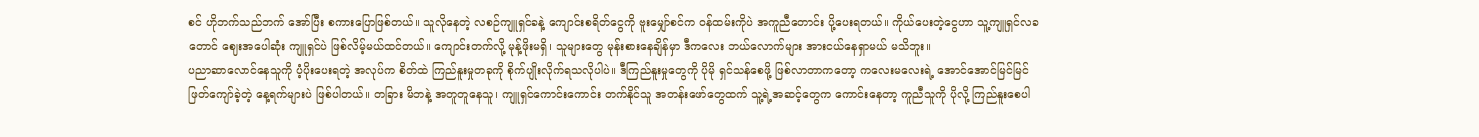စင် ဟိုဘက်သည်ဘက် အော်ပြီး စကားပြောဖြစ်တယ်။ သူလိုနေတဲ့ လစဉ်ကျူရှင်ခနဲ့ ကျောင်းစရိတ်ငွေကို ဗူးမျှော်စင်က ဝန်ထမ်းကိုပဲ အကူညီတောင်း ပို့ပေးရတယ်။ ကိုယ်ပေးတဲ့ငွေဟာ သူ့ကျူရှင်လခတောင် ဈေးအပေါဆုံး ကျူရှင်ပဲ ဖြစ်လိမ့်မယ်ထင်တယ်။ ကျောင်းတက်လို့ မုန့်ဖိုးမရှိ၊ သူများတွေ မုန်းစားနေချိန်မှာ ဒီကလေး ဘယ်လောက်များ အားငယ်နေရှာမယ် မသိဘူး။
ပညာဆာလောင်နေသူကို ပံ့ပိုးပေးရတဲ့ အလုပ်က စိတ်ထဲ ကြည်နူးမှုတခုကို စိုက်ပျိုးလိုက်ရသလိုပါပဲ။ ဒီကြည်နူးမှုတွေကို ပိုမို ရှင်သန်စေဖို့ ဖြစ်လာတာကတော့ ကလေးမလေးရဲ့ အောင်အောင်မြင်မြင် ဖြတ်ကျော်ခဲ့တဲ့ နေ့ရက်များပဲ ဖြစ်ပါတယ်။ တခြား မိဘနဲ့ အတူတူနေသူ၊ ကျူရှင်ကောင်းကောင်း တက်နိုင်သူ အတန်းဖော်တွေထက် သူ့ရဲ့အဆင့်တွေက ကောင်းနေတာ့ ကူညီသူကို ပိုလို့ ကြည်နူးစေပါ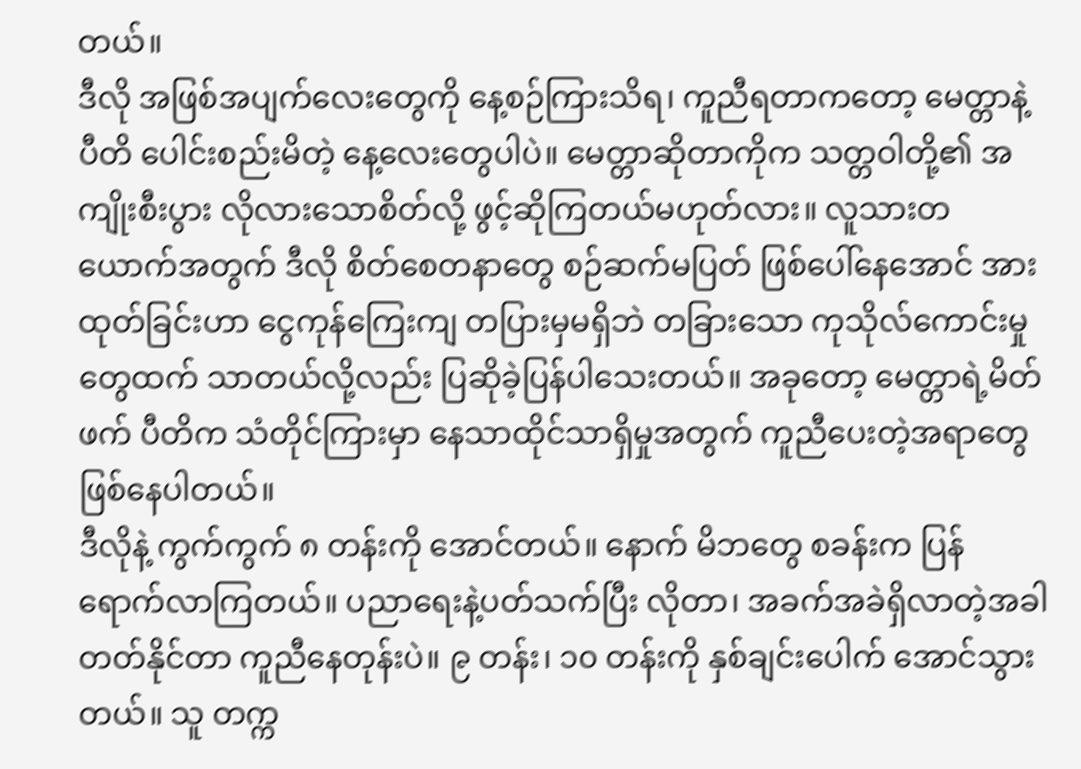တယ်။
ဒီလို အဖြစ်အပျက်လေးတွေကို နေ့စဉ်ကြားသိရ၊ ကူညီရတာကတော့ မေတ္တာနဲ့ ပီတိ ပေါင်းစည်းမိတဲ့ နေ့လေးတွေပါပဲ။ မေတ္တာဆိုတာကိုက သတ္တဝါတို့၏ အကျိုးစီးပွား လိုလားသောစိတ်လို့ ဖွင့်ဆိုကြတယ်မဟုတ်လား။ လူသားတယောက်အတွက် ဒီလို စိတ်စေတနာတွေ စဉ်ဆက်မပြတ် ဖြစ်ပေါ်နေအောင် အားထုတ်ခြင်းဟာ ငွေကုန်ကြေးကျ တပြားမှမရှိဘဲ တခြားသော ကုသိုလ်ကောင်းမှုတွေထက် သာတယ်လို့လည်း ပြဆိုခဲ့ပြန်ပါသေးတယ်။ အခုတော့ မေတ္တာရဲ့မိတ်ဖက် ပီတိက သံတိုင်ကြားမှာ နေသာထိုင်သာရှိမှုအတွက် ကူညီပေးတဲ့အရာတွေ ဖြစ်နေပါတယ်။
ဒီလိုနဲ့ ကွက်ကွက် ၈ တန်းကို အောင်တယ်။ နောက် မိဘတွေ စခန်းက ပြန်ရောက်လာကြတယ်။ ပညာရေးနဲ့ပတ်သက်ပြီး လိုတာ၊ အခက်အခဲရှိလာတဲ့အခါ တတ်နိုင်တာ ကူညီနေတုန်းပဲ။ ၉ တန်း၊ ၁၀ တန်းကို နှစ်ချင်းပေါက် အောင်သွားတယ်။ သူ တက္က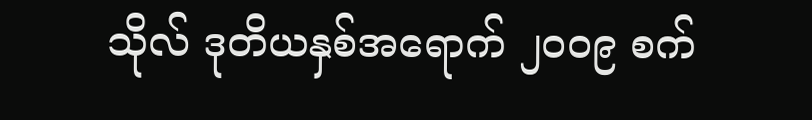သိုလ် ဒုတိယနှစ်အရောက် ၂၀၀၉ စက်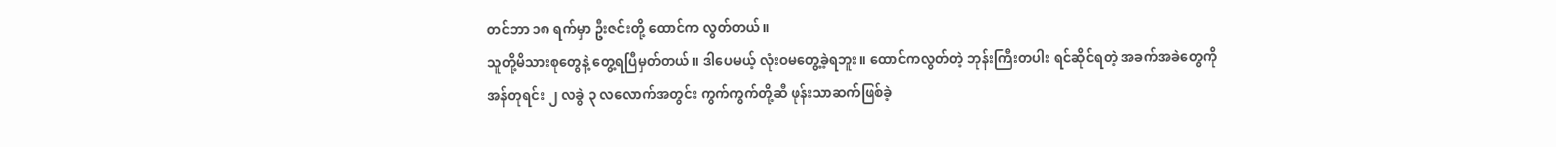တင်ဘာ ၁၈ ရက်မှာ ဦးဇင်းတို့ ထောင်က လွတ်တယ်။
သူတို့မိသားစုတွေနဲ့ တွေ့ရပြီမှတ်တယ်။ ဒါပေမယ့် လုံးဝမတွေ့ခဲ့ရဘူး။ ထောင်ကလွတ်တဲ့ ဘုန်းကြီးတပါး ရင်ဆိုင်ရတဲ့ အခက်အခဲတွေကို အန်တုရင်း ၂ လခွဲ ၃ လလောက်အတွင်း ကွက်ကွက်တို့ဆီ ဖုန်းသာဆက်ဖြစ်ခဲ့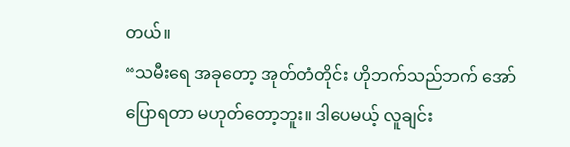တယ်။
“သမီးရေ အခုတော့ အုတ်တံတိုင်း ဟိုဘက်သည်ဘက် အော်ပြောရတာ မဟုတ်တော့ဘူး။ ဒါပေမယ့် လူချင်း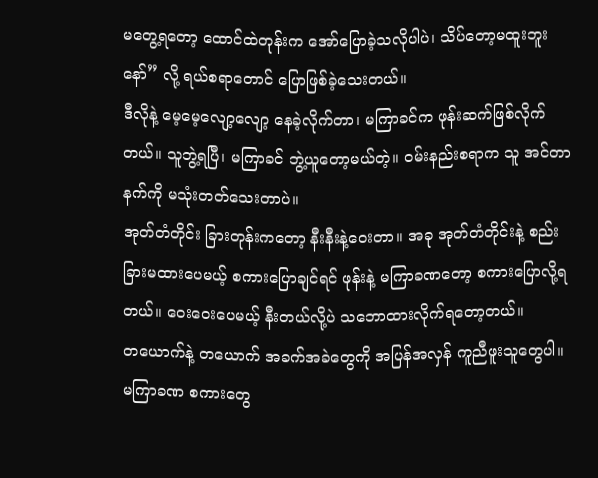မတွေ့ရတော့ ထောင်ထဲတုန်းက အော်ပြောခဲ့သလိုပါပဲ၊ သိပ်တော့မထူးဘူးနော်” လို့ ရယ်စရာတောင် ပြောဖြစ်ခဲ့သေးတယ်။
ဒီလိုနဲ့ မေ့မေ့လျော့လျော့ နေခဲ့လိုက်တာ၊ မကြာခင်က ဖုန်းဆက်ဖြစ်လိုက်တယ်။ သူဘွဲ့ရပြီ၊ မကြာခင် ဘွဲ့ယူတော့မယ်တဲ့။ ဝမ်းနည်းစရာက သူ အင်တာနက်ကို မသုံးတတ်သေးတာပဲ။
အုတ်တံတိုင်း ခြားတုန်းကတော့ နီးနီးနဲ့ဝေးတာ။ အခု အုတ်တံတိုင်းနဲ့ စည်းခြားမထားပေမယ့် စကားပြောချင်ရင် ဖုန်းနဲ့ မကြာခဏတော့ စကားပြောလို့ရတယ်။ ဝေးဝေးပေမယ့် နီးတယ်လို့ပဲ သဘောထားလိုက်ရတော့တယ်။
တယောက်နဲ့ တယောက် အခက်အခဲတွေကို အပြန်အလှန် ကူညီဖူးသူတွေပါ။ မကြာခဏ စကားတွေ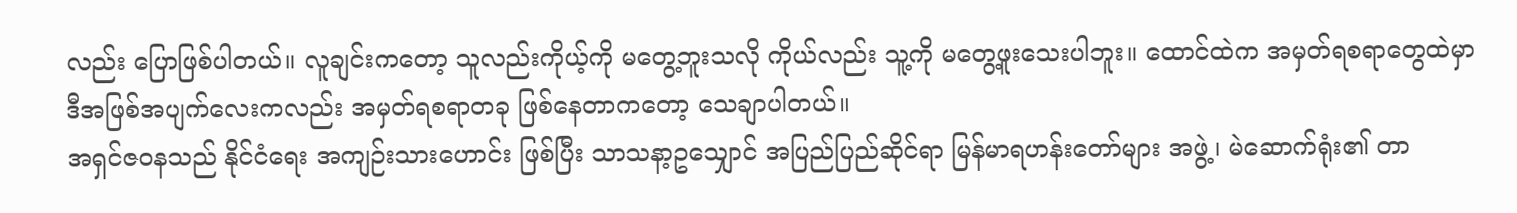လည်း ပြောဖြစ်ပါတယ်။ လူချင်းကတော့ သူလည်းကိုယ့်ကို မတွေ့ဘူးသလို ကိုယ်လည်း သူ့ကို မတွေ့ဖူးသေးပါဘူး။ ထောင်ထဲက အမှတ်ရစရာတွေထဲမှာ ဒီအဖြစ်အပျက်လေးကလည်း အမှတ်ရစရာတခု ဖြစ်နေတာကတော့ သေချာပါတယ်။
အရှင်ဇဝနသည် နိုင်ငံရေး အကျဉ်းသားဟောင်း ဖြစ်ပြီး သာသနာ့ဥသျှောင် အပြည်ပြည်ဆိုင်ရာ မြန်မာရဟန်းတော်များ အဖွဲ့၊ မဲဆောက်ရုံး၏ တာ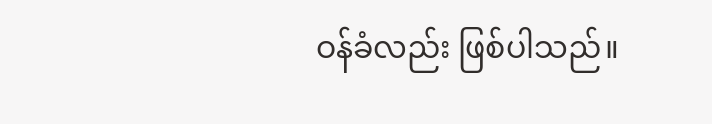ဝန်ခံလည်း ဖြစ်ပါသည်။